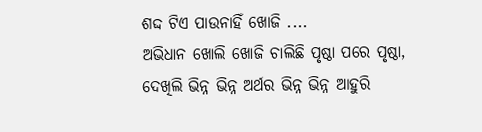ଶଦ୍ଦ ଟିଏ ପାଉନାହିଁ ଖୋଜି ....
ଅଭିଧାନ ଖୋଲି ଖୋଜି ଚାଲିଛି ପୃଷ୍ଠା ପରେ ପୃଷ୍ଠା,
ଦେଖିଲି ଭିନ୍ନ ଭିନ୍ନ ଅର୍ଥର ଭିନ୍ନ ଭିନ୍ନ ଆହୁରି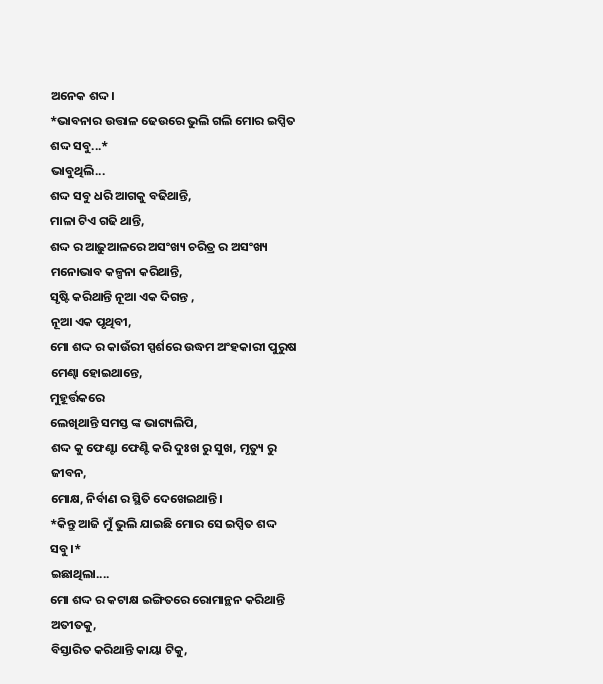ଅନେକ ଶଦ୍ଦ।
*ଭାବନାର ଉତ୍ତାଳ ଢେଉରେ ଭୁଲି ଗଲି ମୋର ଇପ୍ସିତ ଶଦ୍ଦ ସବୁ...*
ଭାବୁଥିଲି...
ଶଦ୍ଦ ସବୁ ଧରି ଆଗକୁ ବଢିଥାନ୍ତି,
ମାଳା ଟିଏ ଗଢି ଥାନ୍ତି,
ଶଦ୍ଦ ର ଆଢ଼ୁଆଳରେ ଅସଂଖ୍ୟ ଚରିତ୍ର ର ଅସଂଖ୍ୟ ମନୋଭାବ କଳ୍ପନା କରିଥାନ୍ତି,
ସୃଷ୍ଟି କରିଥାନ୍ତି ନୂଆ ଏକ ଦିଗନ୍ତ ,
ନୂଆ ଏକ ପୃଥିବୀ,
ମୋ ଶଦ୍ଦ ର କାଉଁରୀ ସ୍ପର୍ଶରେ ଉଦ୍ଧମ ଅଂହକାରୀ ପୁରୁଷ ମେଣ୍ଢା ହୋଇଥାନ୍ତେ,
ମୁହୂର୍ତ୍ତକରେ
ଲେଖିଥାନ୍ତି ସମସ୍ତ ଙ୍କ ଭାଗ୍ୟଲିପି,
ଶଦ୍ଦ କୁ ଫେଣ୍ଟା ଫେଣ୍ଟି କରି ଦୁଃଖ ରୁ ସୁଖ, ମୃତ୍ୟୁ ରୁ ଜୀବନ,
ମୋକ୍ଷ, ନିର୍ବାଣ ର ସ୍ଥିତି ଦେଖେଇଥାନ୍ତି।
*କିନ୍ତୁ ଆଜି ମୁଁ ଭୁଲି ଯାଇଛି ମୋର ସେ ଇପ୍ସିତ ଶଦ୍ଦ ସବୁ।*
ଇଛାଥିଲା....
ମୋ ଶଦ୍ଦ ର କଟାକ୍ଷ ଇଙ୍ଗିତରେ ରୋମାନ୍ଥନ କରିଥାନ୍ତି ଅତୀତକୁ,
ବିସ୍ତାରିତ କରିଥାନ୍ତି କାୟା ଟିକୁ,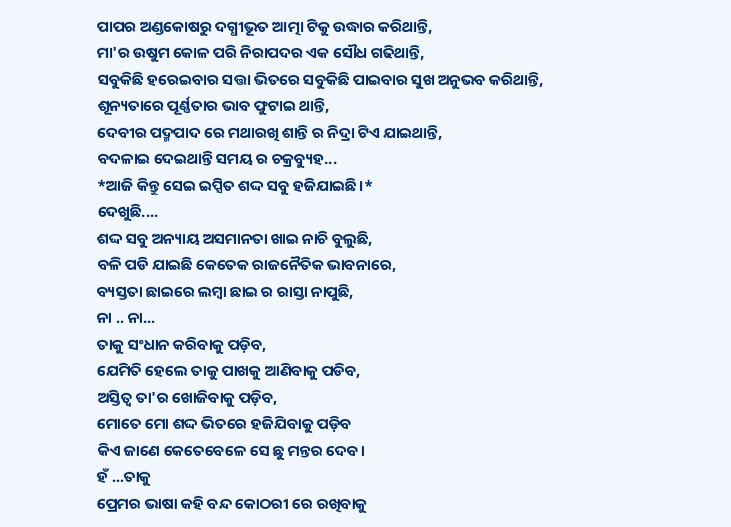ପାପର ଅଣ୍ଡକୋଷରୁ ଦଗ୍ଧୀଭୂତ ଆତ୍ମା ଟିକୁ ଉଦ୍ଧାର କରିଥାନ୍ତି,
ମା'ର ଉଷୁମ କୋଳ ପରି ନିରାପଦର ଏକ ସୌଧ ଗଢିଥାନ୍ତି,
ସବୁକିଛି ହରେଇବାର ସତ୍ତା ଭିତରେ ସବୁକିଛି ପାଇବାର ସୁଖ ଅନୁଭବ କରିଥାନ୍ତି,
ଶୂନ୍ୟତାରେ ପୂର୍ଣ୍ଣତାର ଭାବ ଫୁଟାଇ ଥାନ୍ତି,
ଦେବୀର ପଦ୍ମପାଦ ରେ ମଥାରଖି ଶାନ୍ତି ର ନିଦ୍ରା ଟିଏ ଯାଇଥାନ୍ତି,
ବଦଳାଇ ଦେଇଥାନ୍ତି ସମୟ ର ଚକ୍ରବ୍ୟୁହ...
*ଆଜି କିନ୍ତୁ ସେଇ ଇପ୍ସିତ ଶଦ୍ଦ ସବୁ ହଜିଯାଇଛି।*
ଦେଖୁଛି....
ଶଦ୍ଦ ସବୁ ଅନ୍ୟାୟ ଅସମାନତା ଖାଇ ନାଚି ବୁଲୁଛି,
ବଳି ପଡି ଯାଇଛି କେତେକ ରାଜନୈତିକ ଭାବନାରେ,
ବ୍ୟସ୍ତତା ଛାଇରେ ଲମ୍ବା ଛାଇ ର ରାସ୍ତା ନାପୁଛି,
ନା .. ନା...
ତାକୁ ସଂଧାନ କରିବାକୁ ପଡ଼ିବ,
ଯେମିତି ହେଲେ ତାକୁ ପାଖକୁ ଆଣିବାକୁ ପଡିବ,
ଅସ୍ତିତ୍ବ ତା'ର ଖୋଜିବାକୁ ପଡ଼ିବ,
ମୋତେ ମୋ ଶଦ୍ଦ ଭିତରେ ହଜିଯିବାକୁ ପଡ଼ିବ
କିଏ ଜାଣେ କେତେବେଳେ ସେ ଛୁ ମନ୍ତର ଦେବ।
ହଁ ...ତାକୁ
ପ୍ରେମର ଭାଷା କହି ବନ୍ଦ କୋଠରୀ ରେ ରଖିବାକୁ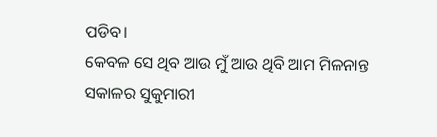ପଡିବ।
କେବଳ ସେ ଥିବ ଆଉ ମୁଁ ଆଉ ଥିବି ଆମ ମିଳନାନ୍ତ ସକାଳର ସୁକୁମାରୀ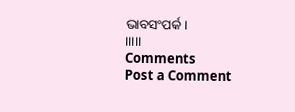ଭାବସଂପର୍କ।
।।।।।
Comments
Post a Comment